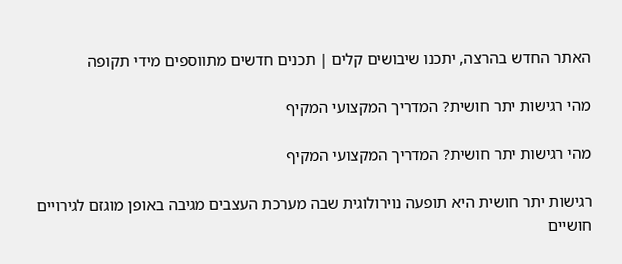האתר החדש בהרצה, יתכנו שיבושים קלים | תכנים חדשים מתווספים מידי תקופה

מהי רגישות יתר חושית? המדריך המקצועי המקיף

מהי רגישות יתר חושית? המדריך המקצועי המקיף

רגישות יתר חושית היא תופעה נוירולוגית שבה מערכת העצבים מגיבה באופן מוגזם לגירויים חושיים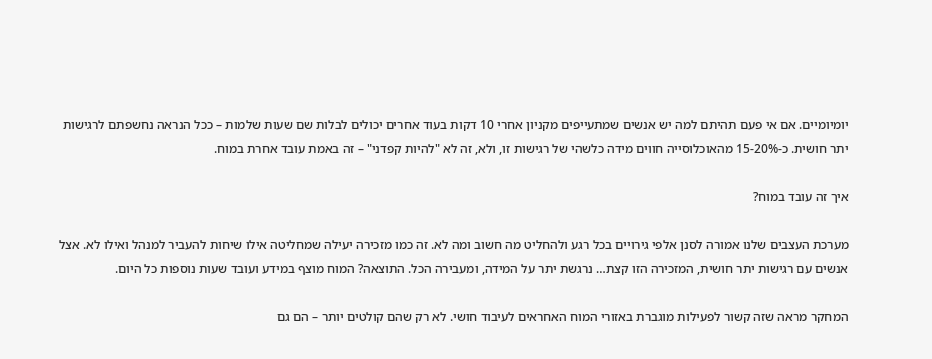יומיומיים. אם אי פעם תהיתם למה יש אנשים שמתעייפים מקניון אחרי 10 דקות בעוד אחרים יכולים לבלות שם שעות שלמות – ככל הנראה נחשפתם לרגישות יתר חושית. כ-15-20% מהאוכלוסייה חווים מידה כלשהי של רגישות זו, ולא, זה לא "להיות קפדני" – זה באמת עובד אחרת במוח.

איך זה עובד במוח?

מערכת העצבים שלנו אמורה לסנן אלפי גירויים בכל רגע ולהחליט מה חשוב ומה לא. זה כמו מזכירה יעילה שמחליטה אילו שיחות להעביר למנהל ואילו לא. אצל אנשים עם רגישות יתר חושית, המזכירה הזו קצת… נרגשת יתר על המידה, ומעבירה הכל. התוצאה? המוח מוצף במידע ועובד שעות נוספות כל היום.

המחקר מראה שזה קשור לפעילות מוגברת באזורי המוח האחראים לעיבוד חושי. לא רק שהם קולטים יותר – הם גם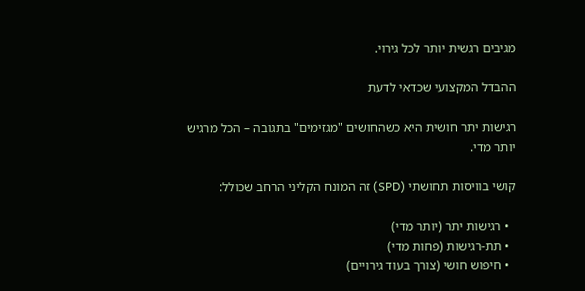מגיבים רגשית יותר לכל גירוי.

ההבדל המקצועי שכדאי לדעת

רגישות יתר חושית היא כשהחושים "מגזימים" בתגובה – הכל מרגיש יותר מדי.

קושי בוויסות תחושתי (SPD) זה המונח הקליני הרחב שכולל:

  • רגישות יתר (יותר מדי)
  • תת-רגישות (פחות מדי)
  • חיפוש חושי (צורך בעוד גירויים)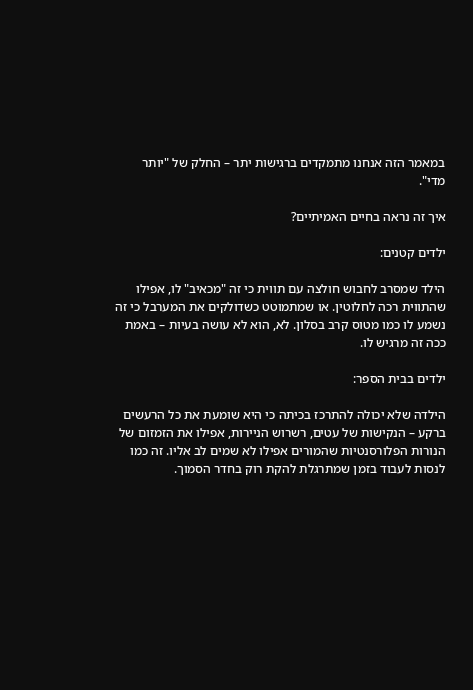במאמר הזה אנחנו מתמקדים ברגישות יתר – החלק של "יותר מדי".

איך זה נראה בחיים האמיתיים?

ילדים קטנים:

הילד שמסרב לחבוש חולצה עם תווית כי זה "מכאיב" לו, אפילו שהתווית רכה לחלוטין. או שמתמוטט כשדולקים את המערבל כי זה נשמע לו כמו מטוס קרב בסלון. לא, הוא לא עושה בעיות – באמת ככה זה מרגיש לו.

ילדים בבית הספר:

הילדה שלא יכולה להתרכז בכיתה כי היא שומעת את כל הרעשים ברקע – הנקישות של עטים, רשרוש הניירות, אפילו את הזמזום של הנורות הפלורסנטיות שהמורים אפילו לא שמים לב אליו. זה כמו לנסות לעבוד בזמן שמתרגלת להקת רוק בחדר הסמוך.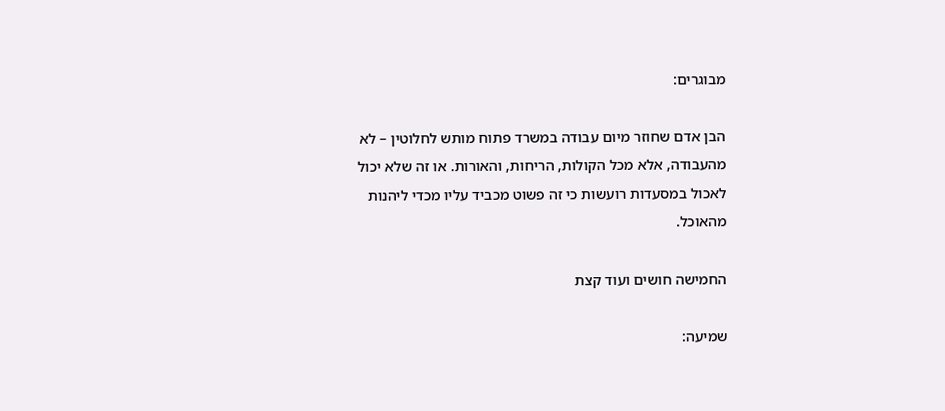מבוגרים:

הבן אדם שחוזר מיום עבודה במשרד פתוח מותש לחלוטין – לא מהעבודה, אלא מכל הקולות, הריחות, והאורות. או זה שלא יכול לאכול במסעדות רועשות כי זה פשוט מכביד עליו מכדי ליהנות מהאוכל.

החמישה חושים ועוד קצת

שמיעה: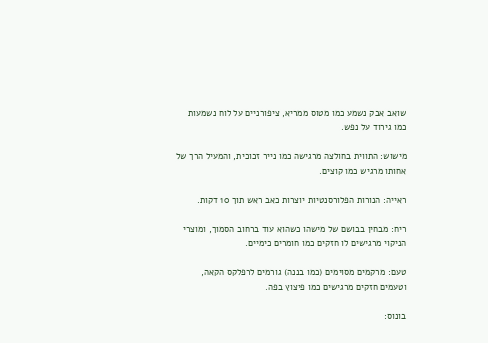שואב אבק נשמע כמו מטוס ממריא, ציפורניים על לוח נשמעות כמו גירוד על נפש.

מישוש: התווית בחולצה מרגישה כמו נייר זכוכית, והמעיל הרך של אחותו מרגיש כמו קוצים.

ראייה: הנורות הפלורסנטיות יוצרות כאב ראש תוך 10 דקות.

ריח: מבחין בבושם של מישהו כשהוא עוד ברחוב הסמוך, ומוצרי הניקוי מרגישים לו חזקים כמו חומרים כימיים.

טעם: מרקמים מסוימים (כמו בננה) גורמים לרפלקס הקאה, וטעמים חזקים מרגישים כמו פיצוץ בפה.

בונוס: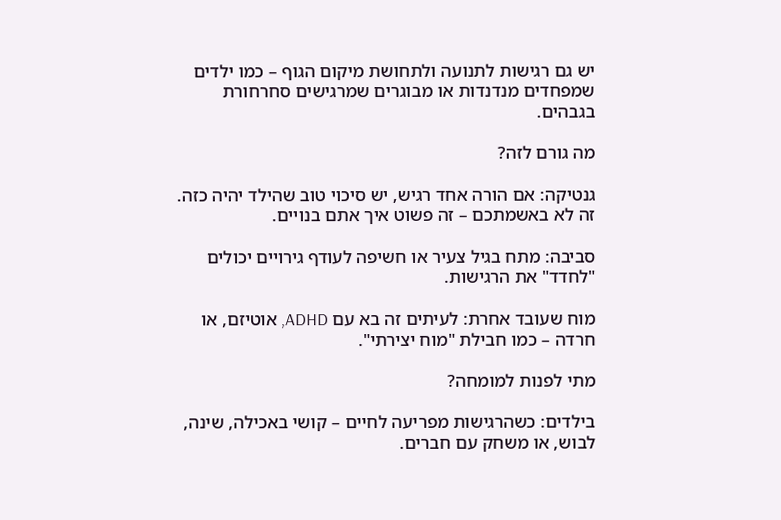יש גם רגישות לתנועה ולתחושת מיקום הגוף – כמו ילדים שמפחדים מנדנדות או מבוגרים שמרגישים סחרחורת בגבהים.

מה גורם לזה?

גנטיקה: אם הורה אחד רגיש, יש סיכוי טוב שהילד יהיה כזה. זה לא באשמתכם – זה פשוט איך אתם בנויים.

סביבה: מתח בגיל צעיר או חשיפה לעודף גירויים יכולים "לחדד" את הרגישות.

מוח שעובד אחרת: לעיתים זה בא עם ADHD, אוטיזם, או חרדה – כמו חבילת "מוח יצירתי".

מתי לפנות למומחה?

בילדים: כשהרגישות מפריעה לחיים – קושי באכילה, שינה, לבוש, או משחק עם חברים.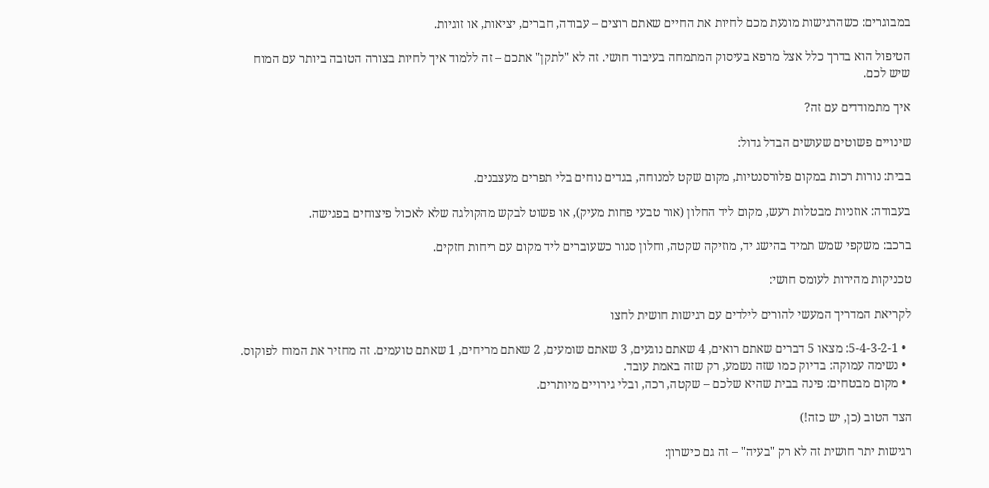במבוגרים: כשהרגישות מונעת מכם לחיות את החיים שאתם רוצים – עבודה, חברים, יציאות, או זוגיות.

הטיפול הוא בדרך כלל אצל מרפא בעיסוק המתמחה בעיבוד חושי. זה לא "לתקן" אתכם – זה ללמוד איך לחיות בצורה הטובה ביותר עם המוח שיש לכם.

איך מתמודדים עם זה?

שינויים פשוטים שעושים הבדל גדול:

בבית: נורות רכות במקום פלורסנטיות, מקום שקט למנוחה, בגדים נוחים בלי תפרים מעצבנים.

בעבודה: אוזניות מבטלות רעש, מקום ליד החלון (אור טבעי פחות מעיק), או פשוט לבקש מהקולגה שלא לאכול פיצוחים בפגישה.

ברכב: משקפי שמש תמיד בהישג יד, מוזיקה שקטה, וחלון סגור כשעוברים ליד מקום עם ריחות חזקים.

טכניקות מהירות לעומס חושי:

לקריאת המדריך המעשי להורים לילדים עם רגישות חושית לחצו

  • 5-4-3-2-1: מצאו 5 דברים שאתם רואים, 4 שאתם נוגעים, 3 שאתם שומעים, 2 שאתם מריחים, 1 שאתם טועמים. זה מחזיר את המוח לפוקוס.
  • נשימה עמוקה: בדיוק כמו שזה נשמע, רק שזה באמת עובד.
  • מקום מבטחים: פינה בבית שהיא שלכם – שקטה, רכה, ובלי גירויים מיותרים.

הצד הטוב (כן, יש כזה!)

רגישות יתר חושית זה לא רק "בעיה" – זה גם כישרון: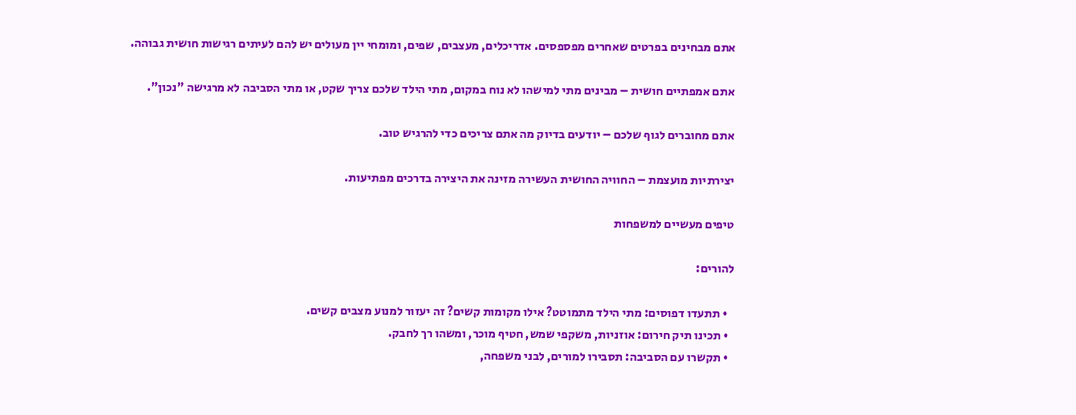אתם מבחינים בפרטים שאחרים מפספסים. אדריכלים, מעצבים, שפים, ומומחי יין מעולים יש להם לעיתים רגישות חושית גבוהה.

אתם אמפתיים חושית – מבינים מתי למישהו לא נוח במקום, מתי הילד שלכם צריך שקט, או מתי הסביבה לא מרגישה "נכון".

אתם מחוברים לגוף שלכם – יודעים בדיוק מה אתם צריכים כדי להרגיש טוב.

יצירתיות מועצמת – החוויה החושית העשירה מזינה את היצירה בדרכים מפתיעות.

טיפים מעשיים למשפחות

להורים:

  • תתעדו דפוסים: מתי הילד מתמוטט? אילו מקומות קשים? זה יעזור למנוע מצבים קשים.
  • תכינו תיק חירום: אוזניות, משקפי שמש, חטיף מוכר, ומשהו רך לחבק.
  • תקשרו עם הסביבה: תסבירו למורים, לבני משפחה,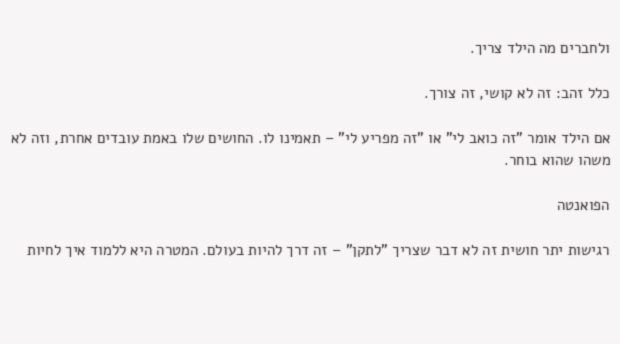ולחברים מה הילד צריך.

כלל זהב: זה לא קושי, זה צורך.

אם הילד אומר "זה כואב לי" או "זה מפריע לי" – תאמינו לו. החושים שלו באמת עובדים אחרת, וזה לא משהו שהוא בוחר.

הפואנטה

רגישות יתר חושית זה לא דבר שצריך "לתקן" – זה דרך להיות בעולם. המטרה היא ללמוד איך לחיות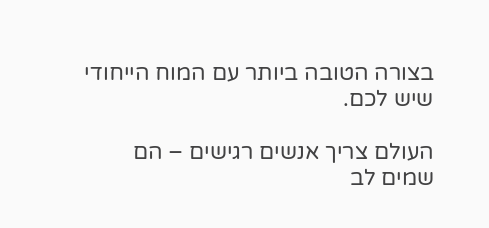בצורה הטובה ביותר עם המוח הייחודי שיש לכם.

העולם צריך אנשים רגישים – הם שמים לב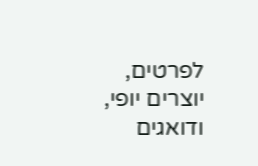לפרטים, יוצרים יופי, ודואגים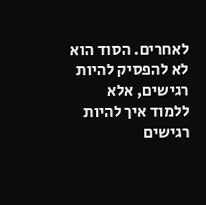לאחרים. הסוד הוא לא להפסיק להיות רגישים, אלא ללמוד איך להיות רגישים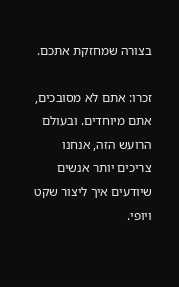בצורה שמחזקת אתכם.

זכרו: אתם לא מסובכים, אתם מיוחדים. ובעולם הרועש הזה, אנחנו צריכים יותר אנשים שיודעים איך ליצור שקט ויופי.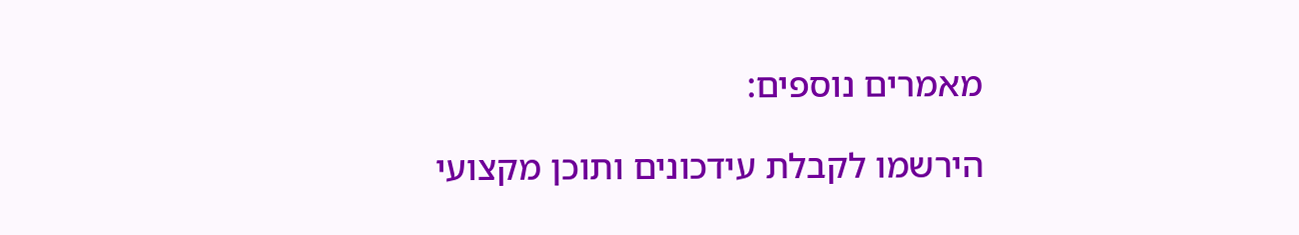מאמרים נוספים:

הירשמו לקבלת עידכונים ותוכן מקצועי